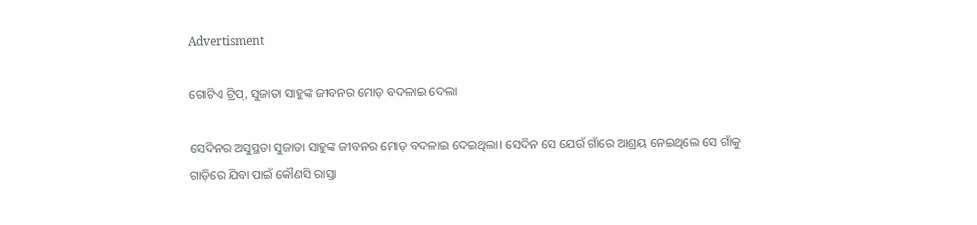Advertisment

ଗୋଟିଏ ଟ୍ରିପ୍, ସୁଜାତା ସାହୁଙ୍କ ଜୀବନର ମୋଡ଼ ବଦଳାଇ ଦେଲା

ସେଦିନର ଅସୁସ୍ଥତା ସୁଜାତା ସାହୁଙ୍କ ଜୀବନର ମୋଡ଼ ବଦଳାଇ ଦେଇଥିଲା। ସେଦିନ ସେ ଯେଉଁ ଗାଁରେ ଆଶ୍ରୟ ନେଇଥିଲେ ସେ ଗାଁକୁ ଗାଡ଼ିରେ ଯିବା ପାଇଁ କୌଣସି ରାସ୍ତା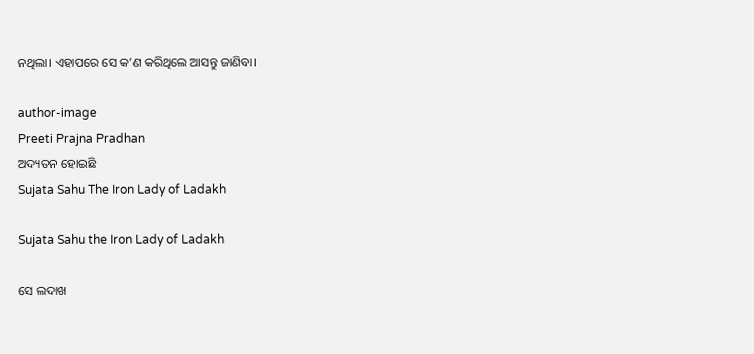ନଥିଲା। ଏହାପରେ ସେ କ’ଣ କରିଥିଲେ ଆସନ୍ତୁ ଜାଣିବା।

author-image
Preeti Prajna Pradhan
ଅଦ୍ୟତନ ହୋଇଛି
Sujata Sahu The Iron Lady of Ladakh

Sujata Sahu the Iron Lady of Ladakh

ସେ ଲଦାଖ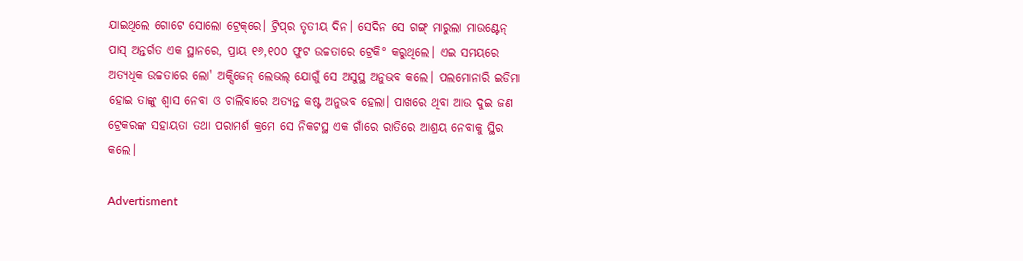ଯାଇଥିଲେ ଗୋଟେ ସୋଲୋ ଟ୍ରେକ୍‌ରେ। ଟ୍ରିପ୍‌ର ତୃତୀୟ ଦିନ। ସେଦିନ ସେ ଗଙ୍ଗ୍ ମାରୁଲା ମାଉଣ୍ଟେନ୍ ପାସ୍ ଅନ୍ତର୍ଗତ ଏକ ସ୍ଥାନରେ, ପ୍ରାୟ ୧୬,୧୦୦ ଫୁଟ ଉଚ୍ଚତାରେ ଟ୍ରେକି° କରୁଥିଲେ। ଏଇ ସମୟରେ ଅତ୍ୟଧିକ ଉଚ୍ଚତାରେ ଲୋ' ଅକ୍ସିଜେନ୍ ଲେଭଲ୍ ଯୋଗୁଁ ସେ ଅସୁସ୍ଥ ଅନୁଭବ କଲେ। ପଲମୋନାରି ଇଡିମା ହୋଇ ତାଙ୍କୁ ଶ୍ୱାସ ନେବା ଓ ଚାଲିବାରେ ଅତ୍ୟନ୍ତ କଷ୍ଟ ଅନୁଭବ ହେଲା। ପାଖରେ ଥିବା ଆଉ ଦୁଇ ଜଣ ଟ୍ରେକରଙ୍କ ସହାୟତା ତଥା ପରାମର୍ଶ କ୍ରମେ ସେ ନିକଟସ୍ଥ ଏକ ଗାଁରେ ରାତିରେ ଆଶ୍ରୟ ନେବାକୁ ସ୍ଥିର କଲେ।

Advertisment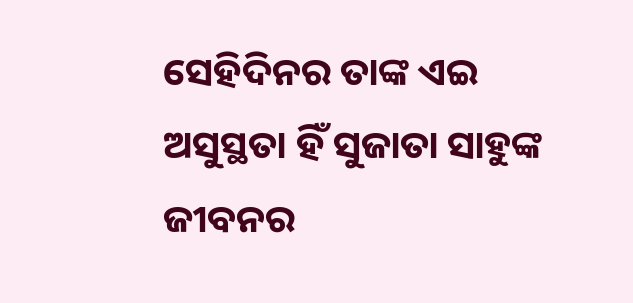ସେହିଦିନର ତାଙ୍କ ଏଇ ଅସୁସ୍ଥତା ହିଁ ସୁଜାତା ସାହୁଙ୍କ ଜୀବନର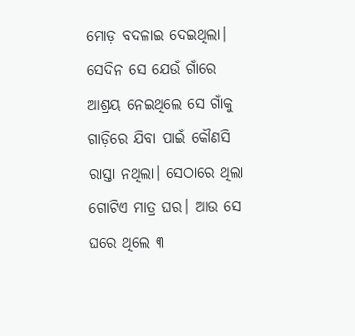ମୋଡ଼ ବଦଳାଇ ଦେଇଥିଲା। ସେଦିନ ସେ ଯେଉଁ ଗାଁରେ ଆଶ୍ରୟ ନେଇଥିଲେ ସେ ଗାଁକୁ ଗାଡ଼ିରେ ଯିବା ପାଇଁ କୌଣସି ରାସ୍ତା ନଥିଲା। ସେଠାରେ ଥିଲା ଗୋଟିଏ ମାତ୍ର ଘର। ଆଉ ସେ ଘରେ ଥିଲେ ୩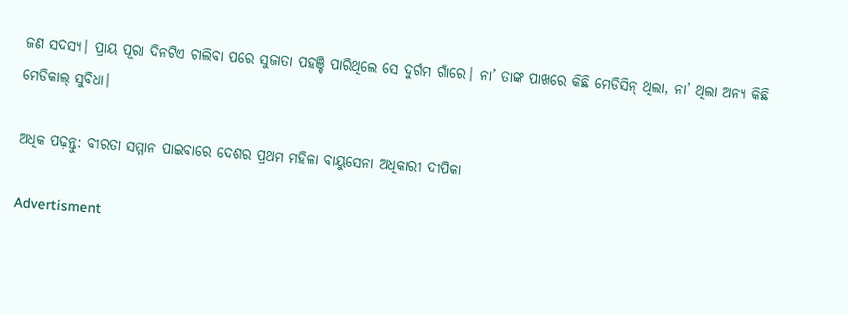ଜଣ ସଦସ୍ୟ। ପ୍ରାୟ ପୂରା ଦିନଟିଏ ଚାଲିବା ପରେ ସୁଜାତା ପହଞ୍ଚି ପାରିଥିଲେ ସେ ଦୁର୍ଗମ ଗାଁରେ। ନା’ ତାଙ୍କ ପାଖରେ କିଛି ମେଡିସିନ୍ ଥିଲା, ନା’ ଥିଲା ଅନ୍ୟ କିଛି ମେଡିକାଲ୍‌ ସୁବିଧା।

ଅଧିକ ପଢ଼ନ୍ତୁ: ବୀରତା ସମ୍ମାନ ପାଇବାରେ ଦେଶର ପ୍ରଥମ ମହିଳା ବାୟୁସେନା ଅଧିକାରୀ ଦୀପିକା

Advertisment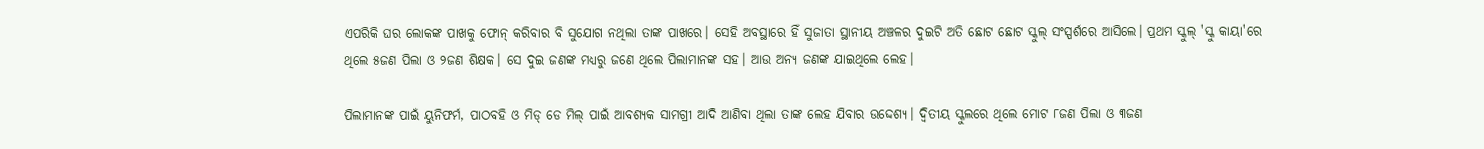ଏପରିକି ଘର ଲୋକଙ୍କ ପାଖକୁ ଫୋନ୍ କରିବାର ବି ସୁଯୋଗ ନଥିଲା ତାଙ୍କ ପାଖରେ। ସେହି ଅବସ୍ଥାରେ ହିଁ ସୁଜାତା ସ୍ଥାନୀୟ ଅଞ୍ଚଳର ଦୁଇଟି ଅତି ଛୋଟ ଛୋଟ ସ୍କୁଲ୍ ସଂସ୍ପର୍ଶରେ ଆସିଲେ। ପ୍ରଥମ ସ୍କୁଲ୍ 'ସ୍କୁ କାୟା'ରେ ଥିଲେ ୫ଜଣ ପିଲା ଓ ୨ଜଣ ଶିକ୍ଷକ। ସେ ଦୁଇ ଜଣଙ୍କ ମଧ୍ୟରୁ ଜଣେ ଥିଲେ ପିଲାମାନଙ୍କ ସହ। ଆଉ ଅନ୍ୟ ଜଣଙ୍କ ଯାଇଥିଲେ ଲେହ।

ପିଲାମାନଙ୍କ ପାଇଁ ୟୁନିଫର୍ମ, ପାଠବହି ଓ ମିଡ୍ ଡେ ମିଲ୍ ପାଇଁ ଆବଶ୍ୟକ ସାମଗ୍ରୀ ଆଦି ଆଣିବା ଥିଲା ତାଙ୍କ ଲେହ ଯିବାର ଉଦ୍ଦେଶ୍ୟ। ଦ୍ୱିତୀୟ ସ୍କୁଲରେ ଥିଲେ ମୋଟ ୮ଜଣ ପିଲା ଓ ୩ଜଣ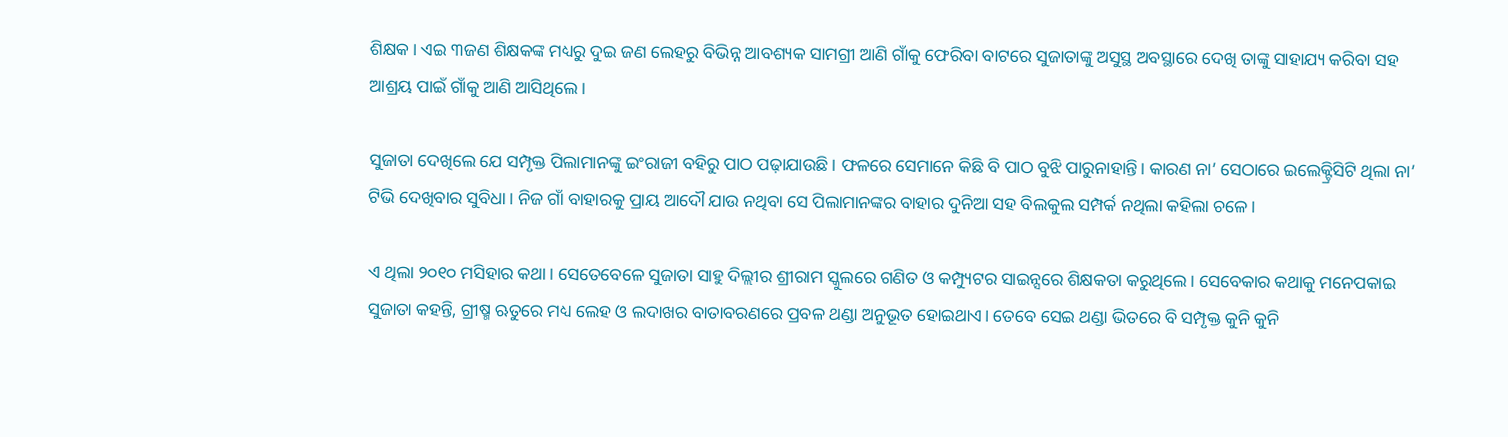ଶିକ୍ଷକ। ଏଇ ୩ଜଣ ଶିକ୍ଷକଙ୍କ ମଧ୍ୟରୁ ଦୁଇ ଜଣ ଲେହରୁ ବିଭିନ୍ନ ଆବଶ୍ୟକ ସାମଗ୍ରୀ ଆଣି ଗାଁକୁ ଫେରିବା ବାଟରେ ସୁଜାତାଙ୍କୁ ଅସୁସ୍ଥ ଅବସ୍ଥାରେ ଦେଖି ତାଙ୍କୁ ସାହାଯ୍ୟ କରିବା ସହ ଆଶ୍ରୟ ପାଇଁ ଗାଁକୁ ଆଣି ଆସିଥିଲେ।

ସୁଜାତା ଦେଖିଲେ ଯେ ସମ୍ପୃକ୍ତ ପିଲାମାନଙ୍କୁ ଇଂରାଜୀ ବହିରୁ ପାଠ ପଢ଼ାଯାଉଛି। ଫଳରେ ସେମାନେ କିଛି ବି ପାଠ ବୁଝି ପାରୁନାହାନ୍ତି। କାରଣ ନା’ ସେଠାରେ ଇଲେକ୍ଟ୍ରିସିଟି ଥିଲା ନା’ ଟିଭି ଦେଖିବାର ସୁବିଧା। ନିଜ ଗାଁ ବାହାରକୁ ପ୍ରାୟ ଆଦୌ ଯାଉ ନଥିବା ସେ ପିଲାମାନଙ୍କର ବାହାର ଦୁନିଆ ସହ ବିଲକୁଲ ସମ୍ପର୍କ ନଥିଲା କହିଲା ଚଳେ।

ଏ ଥିଲା ୨୦୧୦ ମସିହାର କଥା। ସେତେବେଳେ ସୁଜାତା ସାହୁ ଦିଲ୍ଲୀର ଶ୍ରୀରାମ ସ୍କୁଲରେ ଗଣିତ ଓ କମ୍ପ୍ୟୁଟର ସାଇନ୍ସରେ ଶିକ୍ଷକତା କରୁଥିଲେ। ସେବେକାର କଥାକୁ ମନେପକାଇ ସୁଜାତା କହନ୍ତି, ଗ୍ରୀଷ୍ମ ଋତୁରେ ମଧ୍ୟ ଲେହ ଓ ଲଦାଖର ବାତାବରଣରେ ପ୍ରବଳ ଥଣ୍ଡା ଅନୁଭୂତ ହୋଇଥାଏ। ତେବେ ସେଇ ଥଣ୍ଡା ଭିତରେ ବି ସମ୍ପୃକ୍ତ କୁନି କୁନି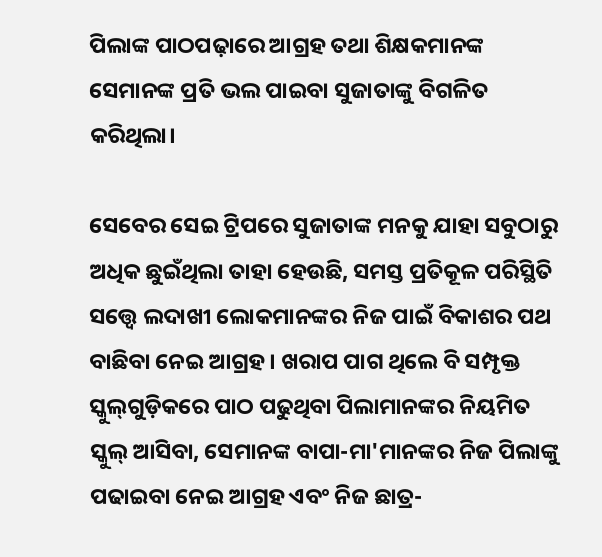ପିଲାଙ୍କ ପାଠପଢ଼ାରେ ଆଗ୍ରହ ତଥା ଶିକ୍ଷକମାନଙ୍କ ସେମାନଙ୍କ ପ୍ରତି ଭଲ ପାଇବା ସୁଜାତାଙ୍କୁ ବିଗଳିତ କରିଥିଲା।

ସେବେର ସେଇ ଟ୍ରିପରେ ସୁଜାତାଙ୍କ ମନକୁ ଯାହା ସବୁଠାରୁ ଅଧିକ ଛୁଇଁଥିଲା ତାହା ହେଉଛି, ସମସ୍ତ ପ୍ରତିକୂଳ ପରିସ୍ଥିତି ସତ୍ତ୍ୱେ ଲଦାଖୀ ଲୋକମାନଙ୍କର ନିଜ ପାଇଁ ବିକାଶର ପଥ ବାଛିବା ନେଇ ଆଗ୍ରହ। ଖରାପ ପାଗ ଥିଲେ ବି ସମ୍ପୃକ୍ତ ସ୍କୁଲ୍‌ଗୁଡ଼ିକରେ ପାଠ ପଢୁଥିବା ପିଲାମାନଙ୍କର ନିୟମିତ ସ୍କୁଲ୍ ଆସିବା, ସେମାନଙ୍କ ବାପା-ମା'ମାନଙ୍କର ନିଜ ପିଲାଙ୍କୁ ପଢାଇବା ନେଇ ଆଗ୍ରହ ଏବଂ ନିଜ ଛାତ୍ର-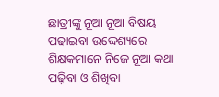ଛାତ୍ରୀଙ୍କୁ ନୂଆ ନୂଆ ବିଷୟ ପଢାଇବା ଉଦ୍ଦେଶ୍ୟରେ ଶିକ୍ଷକମାନେ ନିଜେ ନୂଆ କଥା ପଢ଼ିବା ଓ ଶିଖିବା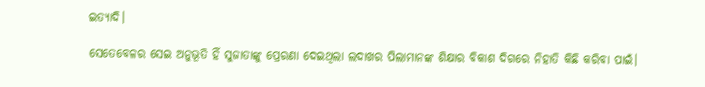ଇତ୍ୟାଦି।

ସେତେବେଳର ସେଇ ଅନୁଭୂତି ହିଁ ସୁଜାତାଙ୍କୁ ପ୍ରେରଣା ଦେଇଥିଲା ଲଦାଖର ପିଲାମାନଙ୍କ ଶିକ୍ଷାର ବିକାଶ ଦିଗରେ ନିହାତି କିଛି କରିବା ପାଇଁ।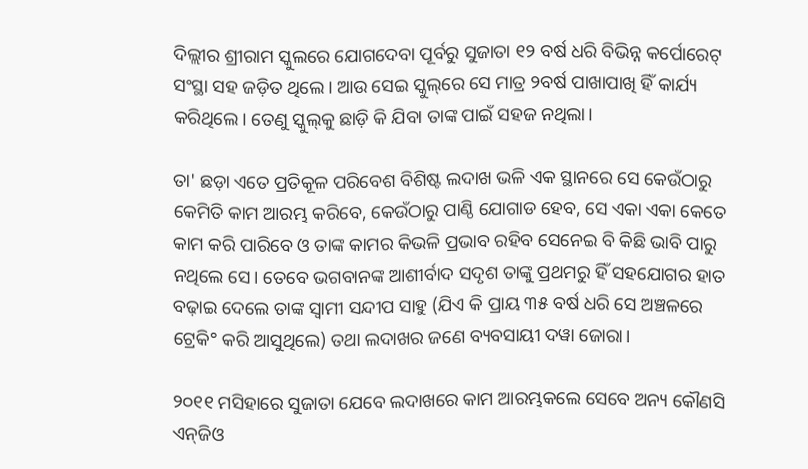ଦିଲ୍ଲୀର ଶ୍ରୀରାମ ସ୍କୁଲରେ ଯୋଗଦେବା ପୂର୍ବରୁ ସୁଜାତା ୧୨ ବର୍ଷ ଧରି ବିଭିନ୍ନ କର୍ପୋରେଟ୍ ସଂସ୍ଥା ସହ ଜଡ଼ିତ ଥିଲେ। ଆଉ ସେଇ ସ୍କୁଲ୍‌ରେ ସେ ମାତ୍ର ୨ବର୍ଷ ପାଖାପାଖି ହିଁ କାର୍ଯ୍ୟ କରିଥିଲେ। ତେଣୁ ସ୍କୁଲ୍‌କୁ ଛାଡ଼ି କି ଯିବା ତାଙ୍କ ପାଇଁ ସହଜ ନଥିଲା।

ତା' ଛଡ଼ା ଏତେ ପ୍ରତିକୂଳ ପରିବେଶ ବିଶିଷ୍ଟ ଲଦାଖ ଭଳି ଏକ ସ୍ଥାନରେ ସେ କେଉଁଠାରୁ କେମିତି କାମ ଆରମ୍ଭ କରିବେ, କେଉଁଠାରୁ ପାଣ୍ଠି ଯୋଗାଡ ହେବ, ସେ ଏକା ଏକା କେତେ କାମ କରି ପାରିବେ ଓ ତାଙ୍କ କାମର କିଭଳି ପ୍ରଭାବ ରହିବ ସେନେଇ ବି କିଛି ଭାବି ପାରୁ ନଥିଲେ ସେ। ତେବେ ଭଗବାନଙ୍କ ଆଶୀର୍ବାଦ ସଦୃଶ ତାଙ୍କୁ ପ୍ରଥମରୁ ହିଁ ସହଯୋଗର ହାତ ବଢ଼ାଇ ଦେଲେ ତାଙ୍କ ସ୍ୱାମୀ ସନ୍ଦୀପ ସାହୁ (ଯିଏ କି ପ୍ରାୟ ୩୫ ବର୍ଷ ଧରି ସେ ଅଞ୍ଚଳରେ ଟ୍ରେକି° କରି ଆସୁଥିଲେ) ତଥା ଲଦାଖର ଜଣେ ବ୍ୟବସାୟୀ ଦୱା ଜୋରା।

୨୦୧୧ ମସିହାରେ ସୁଜାତା ଯେବେ ଲଦାଖରେ କାମ ଆରମ୍ଭକଲେ ସେବେ ଅନ୍ୟ କୌଣସି ଏନ୍‌ଜିଓ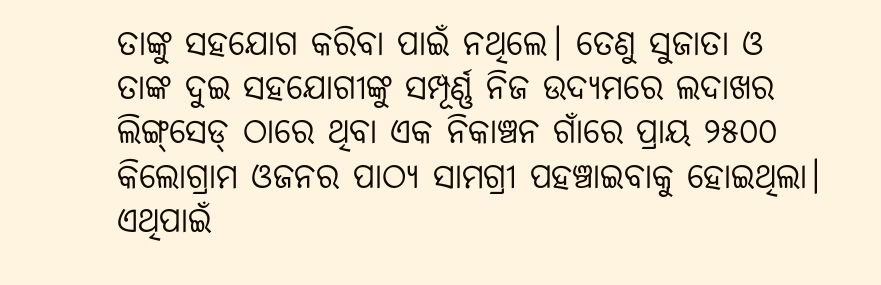ତାଙ୍କୁ ସହଯୋଗ କରିବା ପାଇଁ ନଥିଲେ। ତେଣୁ ସୁଜାତା ଓ ତାଙ୍କ ଦୁଇ ସହଯୋଗୀଙ୍କୁ ସମ୍ପୂର୍ଣ୍ଣ ନିଜ ଉଦ୍ୟମରେ ଲଦାଖର ଲିଙ୍ଗ୍‌ସେଡ୍ ଠାରେ ଥିବା ଏକ ନିକାଞ୍ଚନ ଗାଁରେ ପ୍ରାୟ ୨୫୦୦ କିଲୋଗ୍ରାମ ଓଜନର ପାଠ୍ୟ ସାମଗ୍ରୀ ପହଞ୍ଚାଇବାକୁ ହୋଇଥିଲା। ଏଥିପାଇଁ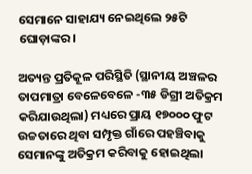ସେମାନେ ସାହାଯ୍ୟ ନେଇଥିଲେ ୨୫ଟି ଘୋଡ଼ାଙ୍କର।

ଅତ୍ୟନ୍ତ ପ୍ରତିକୂଳ ପରିସ୍ଥିତି (ସ୍ଥାନୀୟ ଅଞ୍ଚଳର ତାପମାତ୍ରା ବେଳେବେଳେ -୩୫ ଡିଗ୍ରୀ ଅତିକ୍ରମ କରିଯାଉଥିଲା) ମଧ୍ୟରେ ପ୍ରାୟ ୧୭୦୦୦ ଫୁଟ ଉଚ୍ଚତାରେ ଥିବା ସମ୍ପୃକ୍ତ ଗାଁରେ ପହଞ୍ଚିବାକୁ ସେମାନଙ୍କୁ ଅତିକ୍ରମ କରିବାକୁ ହୋଇଥିଲା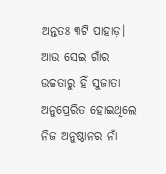ଅନ୍ତତଃ ୩ଟି ପାହାଡ଼। ଆଉ ସେଇ ଗାଁର ଉଚ୍ଚତାରୁ ହିଁ ସୁଜାତା ଅନୁପ୍ରେରିତ ହୋଇଥିଲେ ନିଜ ଅନୁଷ୍ଠାନର ନାଁ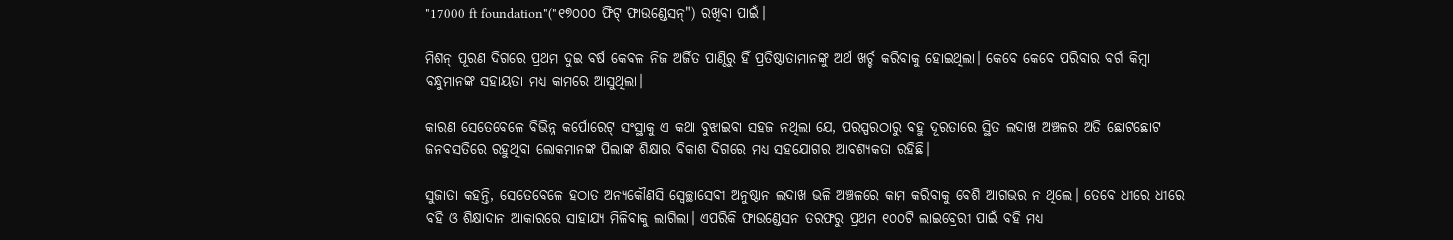"17000 ft foundation"("୧୭୦୦୦ ଫିଟ୍ ଫାଉଣ୍ଡେସନ୍") ରଖିବା ପାଇଁ।

ମିଶନ୍ ପୂରଣ ଦିଗରେ ପ୍ରଥମ ଦୁଇ ବର୍ଷ କେବଳ ନିଜ ଅର୍ଜିତ ପାଣ୍ଠିରୁ ହିଁ ପ୍ରତିଷ୍ଠାତାମାନଙ୍କୁ ଅର୍ଥ ଖର୍ଚ୍ଚ କରିବାକୁ ହୋଇଥିଲା। କେବେ କେବେ ପରିବାର ବର୍ଗ କିମ୍ବା ବନ୍ଧୁମାନଙ୍କ ସହାୟତା ମଧ୍ୟ କାମରେ ଆସୁଥିଲା।

କାରଣ ସେତେବେଳେ ବିଭିନ୍ନ କର୍ପୋରେଟ୍ ସଂସ୍ଥାକୁ ଏ କଥା ବୁଝାଇବା ସହଜ ନଥିଲା ଯେ, ପରସ୍ପରଠାରୁ ବହୁ ଦୂରତାରେ ସ୍ଥିତ ଲଦାଖ ଅଞ୍ଚଳର ଅତି ଛୋଟଛୋଟ ଜନବସତିରେ ରହୁଥିବା ଲୋକମାନଙ୍କ ପିଲାଙ୍କ ଶିକ୍ଷାର ବିକାଶ ଦିଗରେ ମଧ୍ୟ ସହଯୋଗର ଆବଶ୍ୟକତା ରହିଛି।

ସୁଜାତା କହନ୍ତି, ସେତେବେଳେ ହଠାତ ଅନ୍ୟକୌଣସି ସ୍ୱେଚ୍ଛାସେବୀ ଅନୁଷ୍ଠାନ ଲଦାଖ ଭଳି ଅଞ୍ଚଳରେ କାମ କରିବାକୁ ବେଶି ଆଗଭର ନ ଥିଲେ। ତେବେ ଧୀରେ ଧୀରେ ବହି ଓ ଶିକ୍ଷାଦାନ ଆକାରରେ ସାହାଯ୍ୟ ମିଳିବାକୁ ଲାଗିଲା। ଏପରିକି ଫାଉଣ୍ଡେସନ ତରଫରୁ ପ୍ରଥମ ୧୦୦ଟି ଲାଇବ୍ରେରୀ ପାଇଁ ବହି ମଧ୍ୟ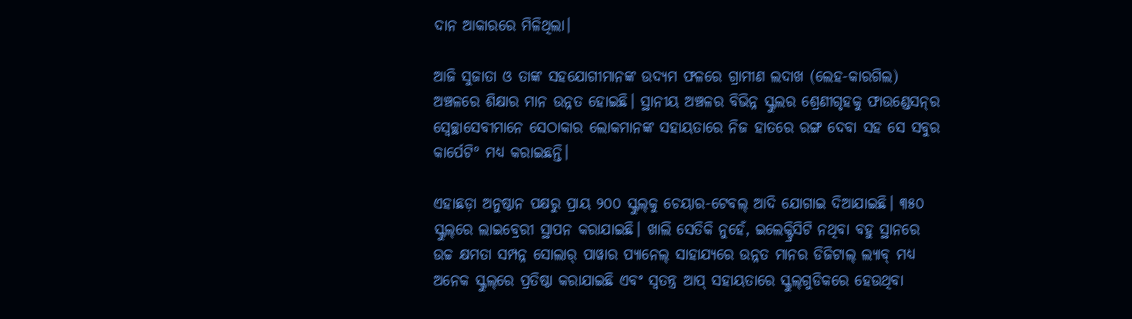ଦାନ ଆକାରରେ ମିଳିଥିଲା।

ଆଜି ସୁଜାତା ଓ ତାଙ୍କ ସହଯୋଗୀମାନଙ୍କ ଉଦ୍ୟମ ଫଳରେ ଗ୍ରାମୀଣ ଲଦାଖ (ଲେହ-କାରଗିଲ) ଅଞ୍ଚଳରେ ଶିକ୍ଷାର ମାନ ଉନ୍ନତ ହୋଇଛି। ସ୍ଥାନୀୟ ଅଞ୍ଚଳର ବିଭିନ୍ନ ସ୍କୁଲର ଶ୍ରେଣୀଗୃହକୁ ଫାଉଣ୍ଡେସନ୍‌ର ସ୍ୱେଚ୍ଛାସେବୀମାନେ ସେଠାକାର ଲୋକମାନଙ୍କ ସହାୟତାରେ ନିଜ ହାତରେ ରଙ୍ଗ ଦେବା ସହ ସେ ସବୁର କାର୍ପେଟି° ମଧ୍ୟ କରାଇଛନ୍ତି।

ଏହାଛଡ଼ା ଅନୁଷ୍ଠାନ ପକ୍ଷରୁ ପ୍ରାୟ ୨୦୦ ସ୍କୁଲ୍‌କୁ ଚେୟାର-ଟେବଲ୍ ଆଦି ଯୋଗାଇ ଦିଆଯାଇଛି। ୩୫୦ ସ୍କୁଲ୍‌ରେ ଲାଇବ୍ରେରୀ ସ୍ଥାପନ କରାଯାଇଛି। ଖାଲି ସେତିକି ନୁହେଁ, ଇଲେକ୍ଟ୍ରିସିଟି ନଥିବା ବହୁ ସ୍ଥାନରେ ଉଚ୍ଚ କ୍ଷମତା ସମ୍ପନ୍ନ ସୋଲାର୍ ପାୱାର ପ୍ୟାନେଲ୍ ସାହାଯ୍ୟରେ ଉନ୍ନତ ମାନର ଡିଜିଟାଲ୍ ଲ୍ୟାବ୍ ମଧ୍ୟ ଅନେକ ସ୍କୁଲ୍‌ରେ ପ୍ରତିଷ୍ଠା କରାଯାଇଛି ଏବଂ ସ୍ୱତନ୍ତ୍ର ଆପ୍ ସହାୟତାରେ ସ୍କୁଲ୍‌ଗୁଡିକରେ ହେଉଥିବା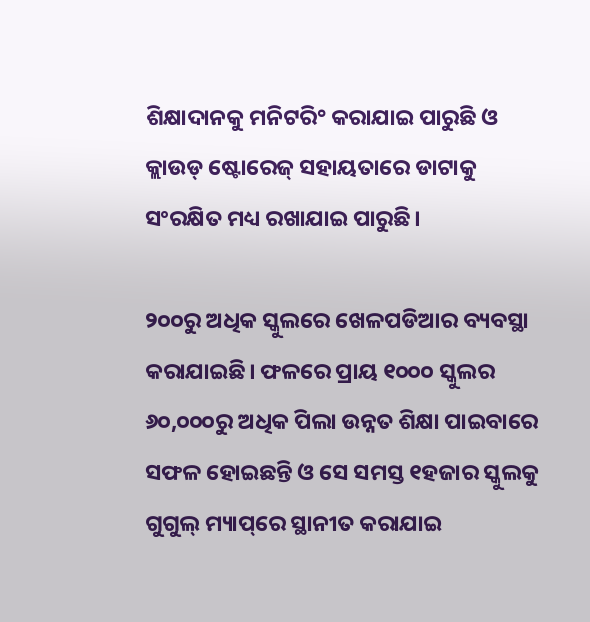ଶିକ୍ଷାଦାନକୁ ମନିଟରି° କରାଯାଇ ପାରୁଛି ଓ କ୍ଲାଉଡ୍‌ ଷ୍ଟୋରେଜ୍ ସହାୟତାରେ ଡାଟାକୁ ସଂରକ୍ଷିତ ମଧ୍ୟ ରଖାଯାଇ ପାରୁଛି।

୨୦୦ରୁ ଅଧିକ ସ୍କୁଲରେ ଖେଳପଡିଆର ବ୍ୟବସ୍ଥା କରାଯାଇଛି। ଫଳରେ ପ୍ରାୟ ୧୦୦୦ ସ୍କୁଲର ୬୦,୦୦୦ରୁ ଅଧିକ ପିଲା ଉନ୍ନତ ଶିକ୍ଷା ପାଇବାରେ ସଫଳ ହୋଇଛନ୍ତି ଓ ସେ ସମସ୍ତ ୧ହଜାର ସ୍କୁଲକୁ ଗୁଗୁଲ୍‌ ମ୍ୟାପ୍‌ରେ ସ୍ଥାନୀତ କରାଯାଇ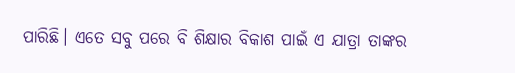ପାରିଛି। ଏତେ ସବୁ ପରେ ବି ଶିକ୍ଷାର ବିକାଶ ପାଇଁ ଏ ଯାତ୍ରା ତାଙ୍କର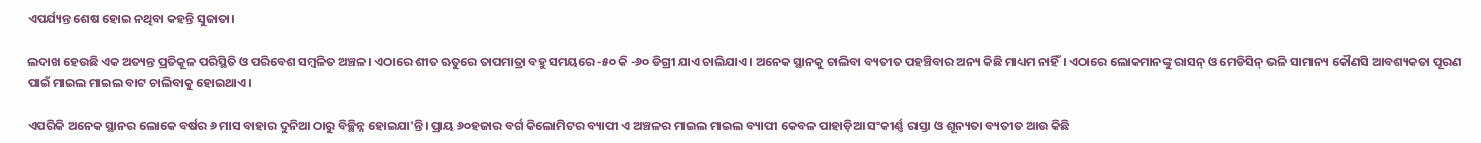ଏପର୍ଯ୍ୟନ୍ତ ଶେଷ ହୋଇ ନଥିବା କହନ୍ତି ସୁଜାତା।

ଲଦାଖ ହେଉଛି ଏକ ଅତ୍ୟନ୍ତ ପ୍ରତିକୂଳ ପରିସ୍ଥିତି ଓ ପରିବେଶ ସମ୍ବଳିତ ଅଞ୍ଚଳ। ଏଠାରେ ଶୀତ ଋତୁରେ ତାପମାତ୍ରା ବହୁ ସମୟରେ -୫୦ କି -୬୦ ଡିଗ୍ରୀ ଯାଏ ଚାଲିଯାଏ। ଅନେକ ସ୍ଥାନକୁ ଚାଲିବା ବ୍ୟତୀତ ପହଞ୍ଚିବାର ଅନ୍ୟ କିଛି ମାଧ୍ୟମ ନାହିଁ। ଏଠାରେ ଲୋକମାନଙ୍କୁ ରାସନ୍ ଓ ମେଡିସିନ୍‌ ଭଳି ସାମାନ୍ୟ କୌଣସି ଆବଶ୍ୟକତା ପୂରଣ ପାଇଁ ମାଇଲ ମାଇଲ ବାଟ ଚାଲିବାକୁ ହୋଇଥାଏ।

ଏପରିକି ଅନେକ ସ୍ଥାନର ଲୋକେ ବର୍ଷର ୬ ମାସ ବାହାର ଦୁନିଆ ଠାରୁ ବିଚ୍ଛିନ୍ନ ହୋଇଯା'ନ୍ତି। ପ୍ରାୟ ୬୦ହଜାର ବର୍ଗ କିଲୋମିଟର ବ୍ୟାପୀ ଏ ଅଞ୍ଚଳର ମାଇଲ ମାଇଲ ବ୍ୟାପୀ କେବଳ ପାହାଡ଼ିଆ ସଂକୀର୍ଣ୍ଣ ରାସ୍ତା ଓ ଶୂନ୍ୟତା ବ୍ୟତୀତ ଆଉ କିଛି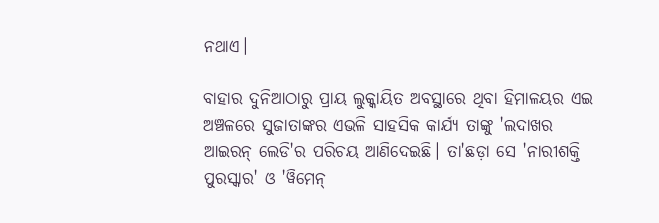ନଥାଏ।

ବାହାର ଦୁନିଆଠାରୁ ପ୍ରାୟ ଲୁକ୍କାୟିତ ଅବସ୍ଥାରେ ଥିବା ହିମାଳୟର ଏଇ ଅଞ୍ଚଳରେ ସୁଜାତାଙ୍କର ଏଭଳି ସାହସିକ କାର୍ଯ୍ୟ ତାଙ୍କୁ 'ଲଦାଖର ଆଇରନ୍ ଲେଡି'ର ପରିଚୟ ଆଣିଦେଇଛି। ତା'ଛଡ଼ା ସେ 'ନାରୀଶକ୍ତି ପୁରସ୍କାର' ଓ 'ୱିମେନ୍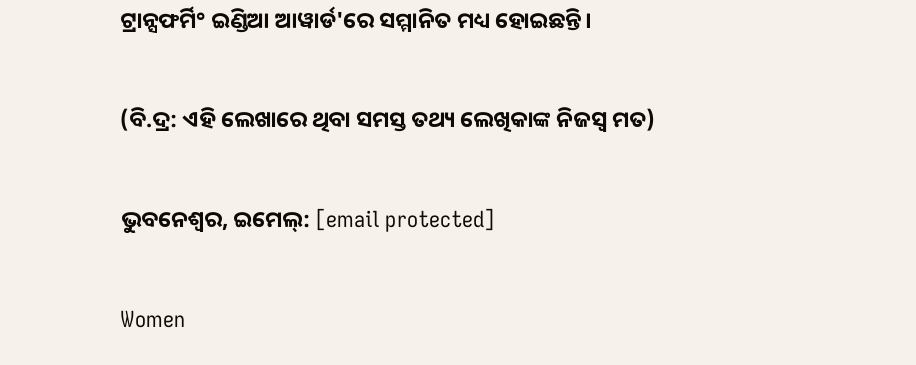ଟ୍ରାନ୍ସଫର୍ମି° ଇଣ୍ଡିଆ ଆୱାର୍ଡ'ରେ ସମ୍ମାନିତ ମଧ୍ୟ ହୋଇଛନ୍ତି।

(ବି.ଦ୍ର: ଏହି ଲେଖାରେ ଥିବା ସମସ୍ତ ତଥ୍ୟ ଲେଖିକାଙ୍କ ନିଜସ୍ୱ ମତ)

ଭୁବନେଶ୍ୱର, ଇମେଲ୍: [email protected]

Women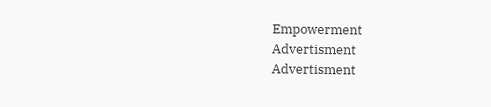Empowerment
Advertisment
Advertisment